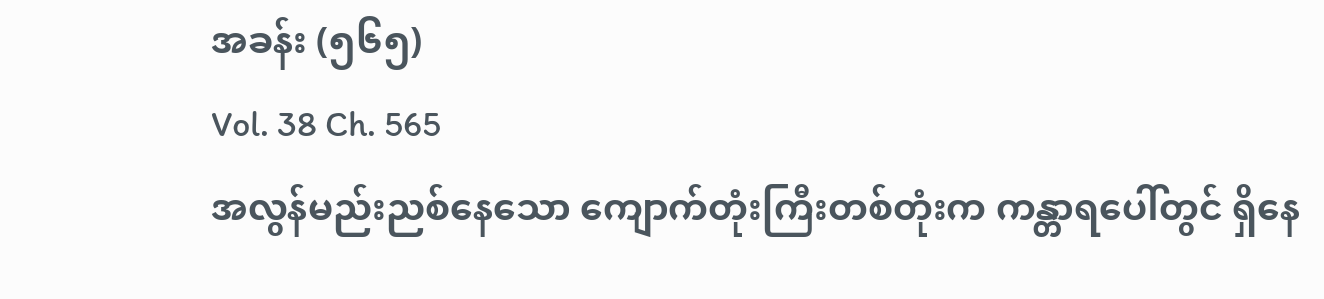အခန်း (၅၆၅)
Vol. 38 Ch. 565
အလွန်မည်းညစ်နေသော ကျောက်တုံးကြီးတစ်တုံးက ကန္တာရပေါ်တွင် ရှိနေ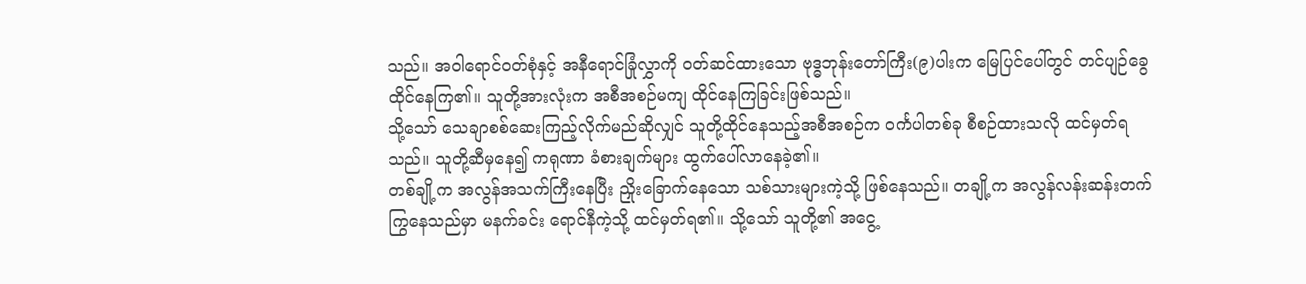သည်။ အဝါရောင်ဝတ်စုံနှင့် အနီရောင်ခြုံလွှာကို ဝတ်ဆင်ထားသော ဗုဒ္ဓဘုန်းတော်ကြီး(၉)ပါးက မြေပြင်ပေါ်တွင် တင်ပျဉ်ခွေထိုင်နေကြ၏။ သူတို့အားလုံးက အစီအစဉ်မကျ ထိုင်နေကြခြင်းဖြစ်သည်။
သို့သော် သေချာစစ်ဆေးကြည့်လိုက်မည်ဆိုလျှင် သူတို့ထိုင်နေသည့်အစီအစဉ်က ဝင်္ကပါတစ်ခု စီစဉ်ထားသလို ထင်မှတ်ရသည်။ သူတို့ဆီမှနေ၍ ကရုဏာ ခံစားချက်များ ထွက်ပေါ်လာနေခဲ့၏။
တစ်ချို့က အလွန်အသက်ကြီးနေပြီး ညှိုးခြောက်နေသော သစ်သားများကဲ့သို့ ဖြစ်နေသည်။ တချို့က အလွန်လန်းဆန်းတက်ကြွနေသည်မှာ မနက်ခင်း ရောင်နီကဲ့သို့ ထင်မှတ်ရ၏။ သို့သော် သူတို့၏ အငွေ့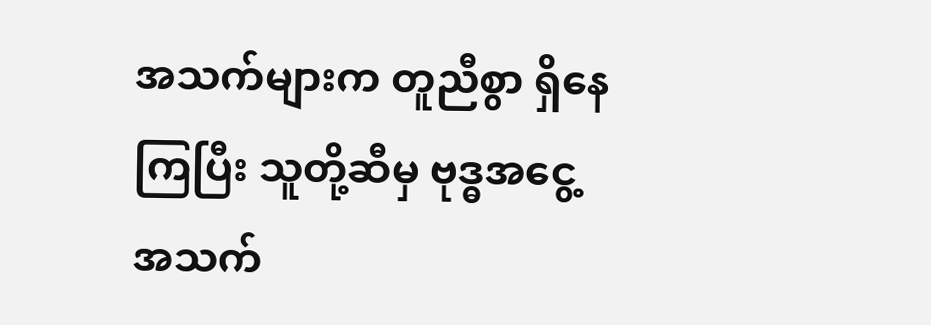အသက်များက တူညီစွာ ရှိနေကြပြီး သူတို့ဆီမှ ဗုဒ္ဓအငွေ့အသက်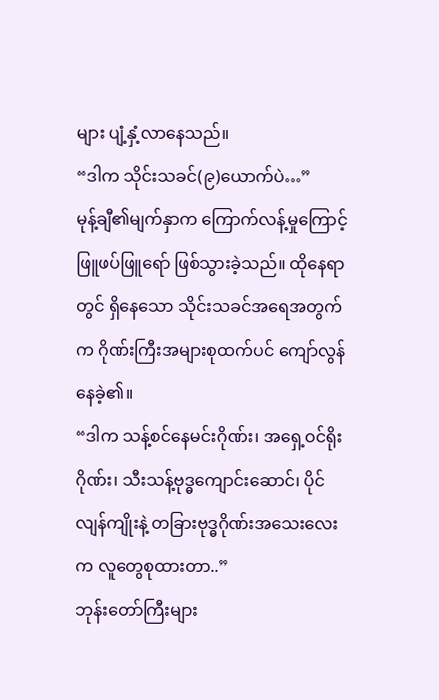များ ပျံ့နှံ့လာနေသည်။
“ဒါက သိုင်းသခင်(၉)ယောက်ပဲ…”
မုန့်ချီ၏မျက်နှာက ကြောက်လန့်မှုကြောင့် ဖြူဖပ်ဖြူရော် ဖြစ်သွားခဲ့သည်။ ထိုနေရာတွင် ရှိနေသော သိုင်းသခင်အရေအတွက်က ဂိုဏ်းကြီးအများစုထက်ပင် ကျော်လွန်နေခဲ့၏။
“ဒါက သန့်စင်နေမင်းဂိုဏ်း၊ အရှေ့ဝင်ရိုးဂိုဏ်း၊ သီးသန့်ဗုဒ္ဓကျောင်းဆောင်၊ ပိုင်လျန်ကျိုးနဲ့ တခြားဗုဒ္ဓဂိုဏ်းအသေးလေးက လူတွေစုထားတာ..”
ဘုန်းတော်ကြီးများ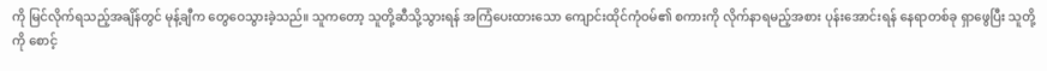ကို မြင်လိုက်ရသည့်အချိန်တွင် မုန့်ချီက တွေဝေသွားခဲ့သည်။ သူကတော့ သူတို့ဆီသို့သွားရန် အကြံပေးထားသော ကျောင်းထိုင်ကုံဝမ်၏ စကားကို လိုက်နာရမည့်အစား ပုန်းအောင်းရန် နေရာတစ်ခု ရှာဖွေပြီး သူတို့ကို စောင့်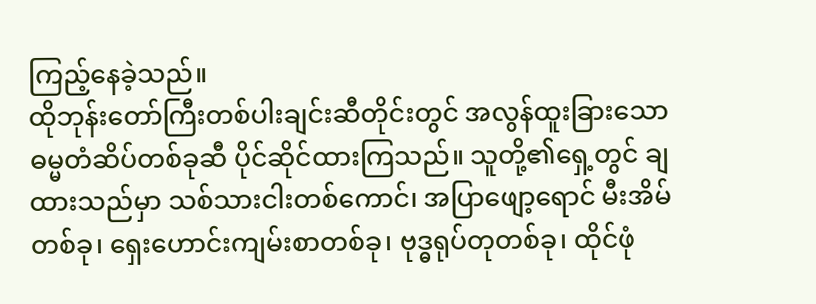ကြည့်နေခဲ့သည်။
ထိုဘုန်းတော်ကြီးတစ်ပါးချင်းဆီတိုင်းတွင် အလွန်ထူးခြားသော ဓမ္မတံဆိပ်တစ်ခုဆီ ပိုင်ဆိုင်ထားကြသည်။ သူတို့၏ရှေ့တွင် ချထားသည်မှာ သစ်သားငါးတစ်ကောင်၊ အပြာဖျော့ရောင် မီးအိမ်တစ်ခု၊ ရှေးဟောင်းကျမ်းစာတစ်ခု၊ ဗုဒ္ဓရုပ်တုတစ်ခု၊ ထိုင်ဖုံ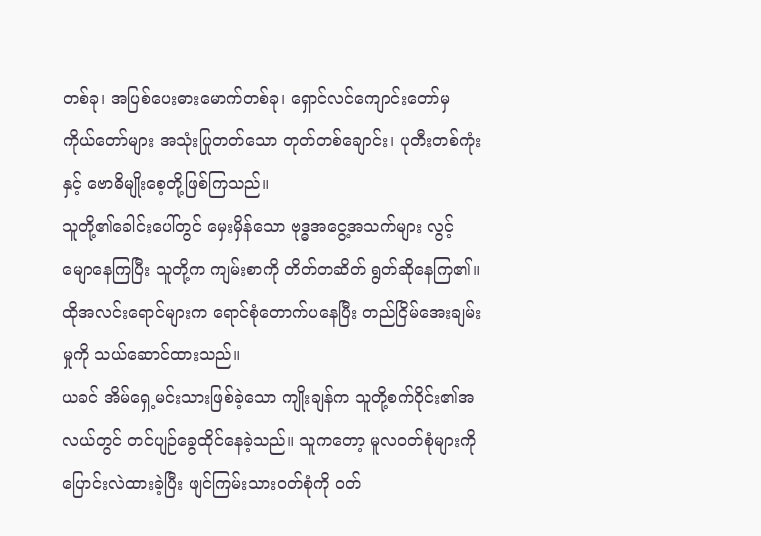တစ်ခု၊ အပြစ်ပေးဓားမောက်တစ်ခု၊ ရှောင်လင်ကျောင်းတော်မှ ကိုယ်တော်များ အသုံးပြုတတ်သော တုတ်တစ်ချောင်း၊ ပုတီးတစ်ကုံးနှင့် ဗောဓိမျိုးစေ့တို့ဖြစ်ကြသည်။
သူတို့၏ခေါင်းပေါ်တွင် မှေးမှိန်သော ဗုဒ္ဓအငွေ့အသက်များ လွင့်မျောနေကြပြီး သူတို့က ကျမ်းစာကို တိတ်တဆိတ် ရွတ်ဆိုနေကြ၏။ ထိုအလင်းရောင်များက ရောင်စုံတောက်ပနေပြီး တည်ငြိမ်အေးချမ်းမှုကို သယ်ဆောင်ထားသည်။
ယခင် အိမ်ရှေ့မင်းသားဖြစ်ခဲ့သော ကျိုးချန်က သူတို့စက်ဝိုင်း၏အလယ်တွင် တင်ပျဉ်ခွေထိုင်နေခဲ့သည်။ သူကတော့ မူလဝတ်စုံများကို ပြောင်းလဲထားခဲ့ပြီး ဖျင်ကြမ်းသားဝတ်စုံကို ဝတ်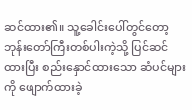ဆင်ထား၏။ သူ့ခေါင်းပေါ်တွင်တော့ ဘုန်းတော်ကြီးတစ်ပါးကဲ့သို့ ပြင်ဆင်ထားပြီး စည်းနှောင်ထားသော ဆံပင်များကို ဖျောက်ထားခဲ့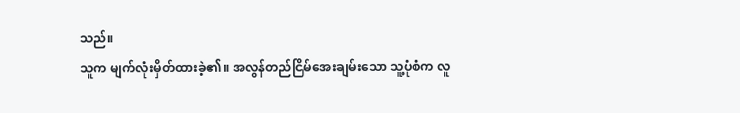သည်။
သူက မျက်လုံးမှိတ်ထားခဲ့၏။ အလွန်တည်ငြိမ်အေးချမ်းသော သူ့ပုံစံက လူ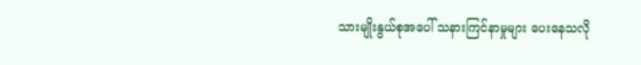သားမျိုးနွယ်စုအပေါ် သနားကြင်နာမှုများ ပေးနေသလို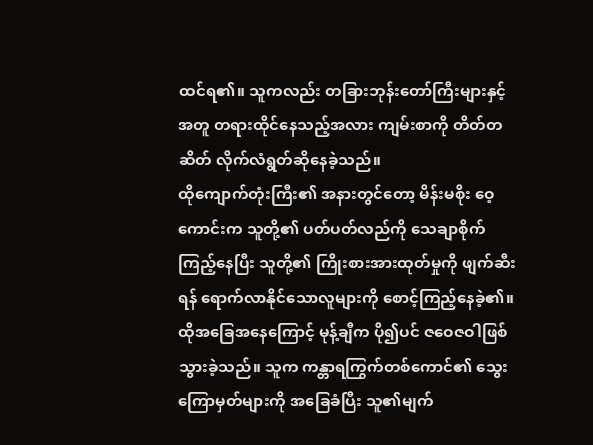ထင်ရ၏။ သူကလည်း တခြားဘုန်းတော်ကြီးများနှင့်အတူ တရားထိုင်နေသည့်အလား ကျမ်းစာကို တိတ်တဆိတ် လိုက်လံရွတ်ဆိုနေခဲ့သည်။
ထိုကျောက်တုံးကြီး၏ အနားတွင်တော့ မိန်းမစိုး ဝေ့ကောင်းက သူတို့၏ ပတ်ပတ်လည်ကို သေချာစိုက်ကြည့်နေပြီး သူတို့၏ ကြိုးစားအားထုတ်မှုကို ဖျက်ဆီးရန် ရောက်လာနိုင်သောလူများကို စောင့်ကြည့်နေခဲ့၏။
ထိုအခြေအနေကြောင့် မုန့်ချီက ပို၍ပင် ဇဝေဇဝါဖြစ်သွားခဲ့သည်။ သူက ကန္တာရကြွက်တစ်ကောင်၏ သွေးကြောမှတ်များကို အခြေခံပြီး သူ၏မျက်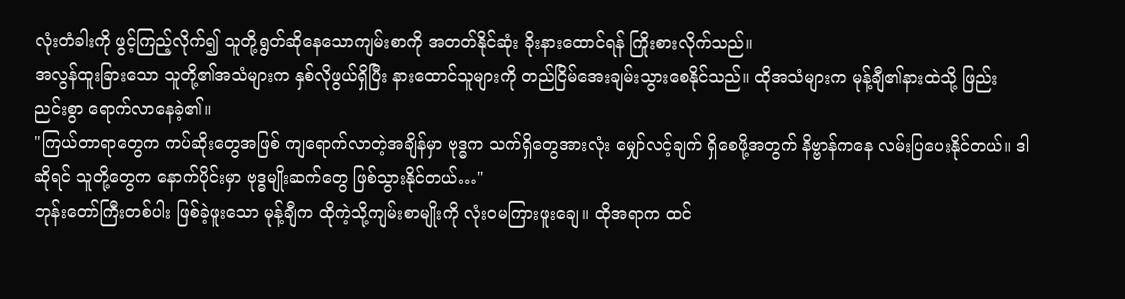လုံးတံခါးကို ဖွင့်ကြည့်လိုက်၍ သူတို့ရွတ်ဆိုနေသောကျမ်းစာကို အတတ်နိုင်ဆုံး ခိုးနားထောင်ရန် ကြိုးစားလိုက်သည်။
အလွန်ထူးခြားသော သူတို့၏အသံများက နှစ်လိုဖွယ်ရှိပြီး နားထောင်သူများကို တည်ငြိမ်အေးချမ်းသွားစေနိုင်သည်။ ထိုအသံများက မုန့်ချီ၏နားထဲသို့ ဖြည်းညင်းစွာ ရောက်လာနေခဲ့၏။
"ကြယ်တာရာတွေက ကပ်ဆိုးတွေအဖြစ် ကျရောက်လာတဲ့အချိန်မှာ ဗုဒ္ဓက သက်ရှိတွေအားလုံး မျှော်လင့်ချက် ရှိစေဖို့အတွက် နိဗ္ဗာန်ကနေ လမ်းပြပေးနိုင်တယ်။ ဒါဆိုရင် သူတို့တွေက နောက်ပိုင်းမှာ ဗုဒ္ဓမျိုးဆက်တွေ ဖြစ်သွားနိုင်တယ်…"
ဘုန်းတော်ကြီးတစ်ပါး ဖြစ်ခဲ့ဖူးသော မုန့်ချီက ထိုကဲ့သို့ကျမ်းစာမျိုးကို လုံးဝမကြားဖူးချေ။ ထိုအရာက ထင်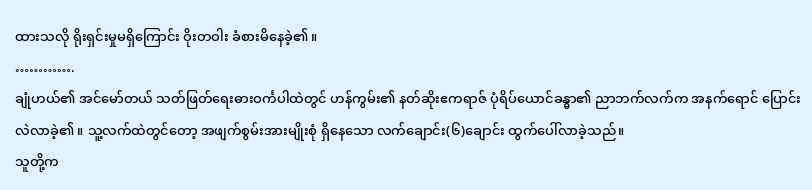ထားသလို ရိုးရှင်းမှုမရှိကြောင်း ဝိုးတဝါး ခံစားမိနေခဲ့၏။
………….
ချုံဟယ်၏ အင်မော်တယ် သတ်ဖြတ်ရေးဓားဝင်္ကပါထဲတွင် ဟန်ကွမ်း၏ နတ်ဆိုးဧကရာဇ် ပုံရိပ်ယောင်ခန္ဓာ၏ ညာဘက်လက်က အနက်ရောင် ပြောင်းလဲလာခဲ့၏။ သူ့လက်ထဲတွင်တော့ အဖျက်စွမ်းအားမျိုးစုံ ရှိနေသော လက်ချောင်း(၆)ချောင်း ထွက်ပေါ်လာခဲ့သည်။
သူတို့က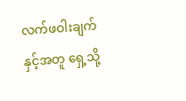လက်ဖဝါးချက်နှင့်အတူ ရှေ့သို့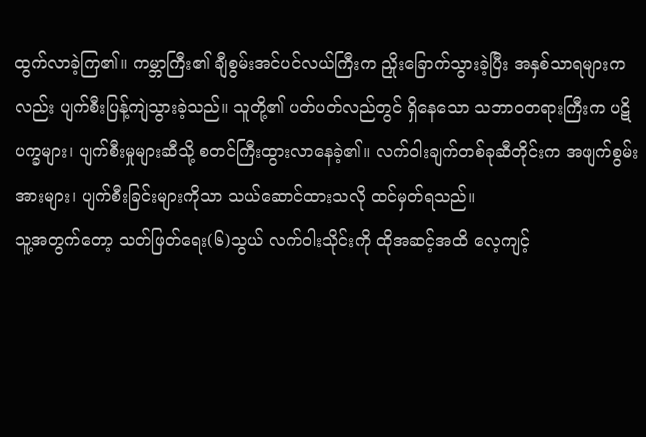ထွက်လာခဲ့ကြ၏။ ကမ္ဘာကြီး၏ ချီစွမ်းအင်ပင်လယ်ကြီးက ညှိုးခြောက်သွားခဲ့ပြီး အနှစ်သာရများကလည်း ပျက်စီးပြန့်ကျဲသွားခဲ့သည်။ သူတို့၏ ပတ်ပတ်လည်တွင် ရှိနေသော သဘာဝတရားကြီးက ပဋိပက္ခများ၊ ပျက်စီးမှုများဆီသို့ စတင်ကြီးထွားလာနေခဲ့၏။ လက်ဝါးချက်တစ်ခုဆီတိုင်းက အဖျက်စွမ်းအားများ၊ ပျက်စီးခြင်းများကိုသာ သယ်ဆောင်ထားသလို ထင်မှတ်ရသည်။
သူ့အတွက်တော့ သတ်ဖြတ်ရေး(၆)သွယ် လက်ဝါးသိုင်းကို ထိုအဆင့်အထိ လေ့ကျင့်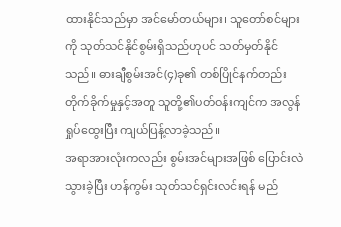ထားနိုင်သည်မှာ အင်မော်တယ်များ၊ သူတော်စင်များကို သုတ်သင်နိုင်စွမ်းရှိသည်ဟုပင် သတ်မှတ်နိုင်သည်။ ဓားချီစွမ်းအင်(၄)ခု၏ တစ်ပြိုင်နက်တည်း တိုက်ခိုက်မှုနှင့်အတူ သူတို့၏ပတ်ဝန်းကျင်က အလွန်ရှုပ်ထွေးပြီး ကျယ်ပြန့်လာခဲ့သည်။
အရာအားလုံးကလည်း စွမ်းအင်များအဖြစ် ပြောင်းလဲသွားခဲ့ပြီး ဟန်ကွမ်း သုတ်သင်ရှင်းလင်းရန် မည်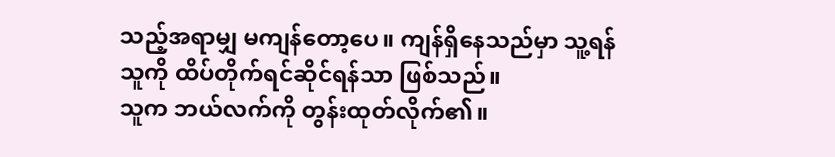သည့်အရာမျှ မကျန်တော့ပေ။ ကျန်ရှိနေသည်မှာ သူ့ရန်သူကို ထိပ်တိုက်ရင်ဆိုင်ရန်သာ ဖြစ်သည်။
သူက ဘယ်လက်ကို တွန်းထုတ်လိုက်၏။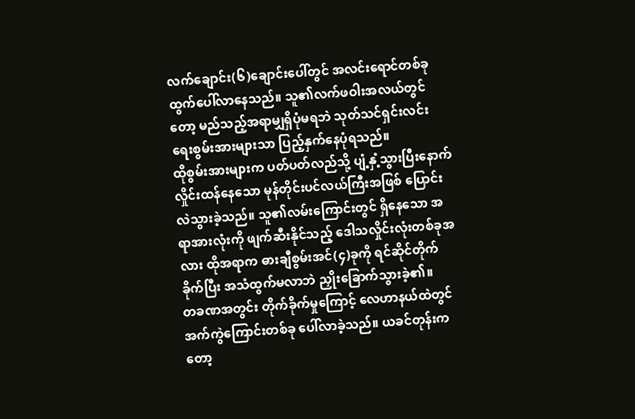လက်ချောင်း(၆)ချောင်းပေါ်တွင် အလင်းရောင်တစ်ခု ထွက်ပေါ်လာနေသည်။ သူ၏လက်ဖဝါးအလယ်တွင်တော့ မည်သည့်အရာမျှရှိပုံမရဘဲ သုတ်သင်ရှင်းလင်းရေးစွမ်းအားများသာ ပြည့်နှက်နေပုံရသည်။
ထိုစွမ်းအားများက ပတ်ပတ်လည်သို့ ပျံ့နှံ့သွားပြီးနောက် လှိုင်းထန်နေသော မုန်တိုင်းပင်လယ်ကြီးအဖြစ် ပြောင်းလဲသွားခဲ့သည်။ သူ၏လမ်းကြောင်းတွင် ရှိနေသော အရာအားလုံးကို ဖျက်ဆီးနိုင်သည့် ဒေါသလှိုင်းလုံးတစ်ခုအလား ထိုအရာက ဓားချီစွမ်းအင်(၄)ခုကို ရင်ဆိုင်တိုက်ခိုက်ပြီး အသံထွက်မလာဘဲ ညှိုးခြောက်သွားခဲ့၏။
တခဏအတွင်း တိုက်ခိုက်မှုကြောင့် လေဟာနယ်ထဲတွင် အက်ကွဲကြောင်းတစ်ခု ပေါ်လာခဲ့သည်။ ယခင်တုန်းကတော့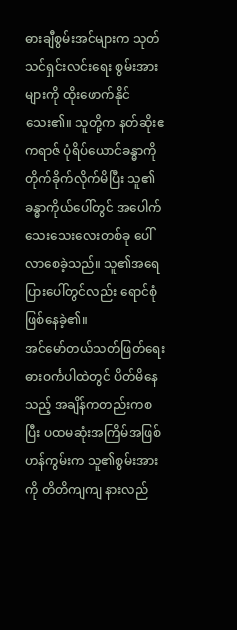ဓားချီစွမ်းအင်များက သုတ်သင်ရှင်းလင်းရေး စွမ်းအားများကို ထိုးဖောက်နိုင်သေး၏။ သူတို့က နတ်ဆိုးဧကရာဇ် ပုံရိပ်ယောင်ခန္ဓာကို တိုက်ခိုက်လိုက်မိပြီး သူ၏ခန္ဓာကိုယ်ပေါ်တွင် အပေါက်သေးသေးလေးတစ်ခု ပေါ်လာစေခဲ့သည်။ သူ၏အရေပြားပေါ်တွင်လည်း ရောင်စုံဖြစ်နေခဲ့၏။
အင်မော်တယ်သတ်ဖြတ်ရေး ဓားဝင်္ကပါထဲတွင် ပိတ်မိနေသည့် အချိန်ကတည်းကစပြီး ပထမဆုံးအကြိမ်အဖြစ် ဟန်ကွမ်းက သူ၏စွမ်းအားကို တိတိကျကျ နားလည်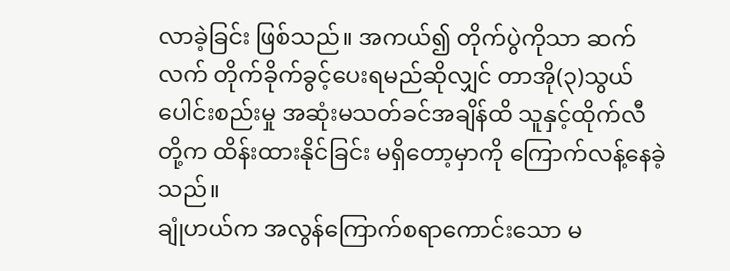လာခဲ့ခြင်း ဖြစ်သည်။ အကယ်၍ တိုက်ပွဲကိုသာ ဆက်လက် တိုက်ခိုက်ခွင့်ပေးရမည်ဆိုလျှင် တာအို(၃)သွယ်ပေါင်းစည်းမှု အဆုံးမသတ်ခင်အချိန်ထိ သူနှင့်ထိုက်လီတို့က ထိန်းထားနိုင်ခြင်း မရှိတော့မှာကို ကြောက်လန့်နေခဲ့သည်။
ချုံဟယ်က အလွန်ကြောက်စရာကောင်းသော မ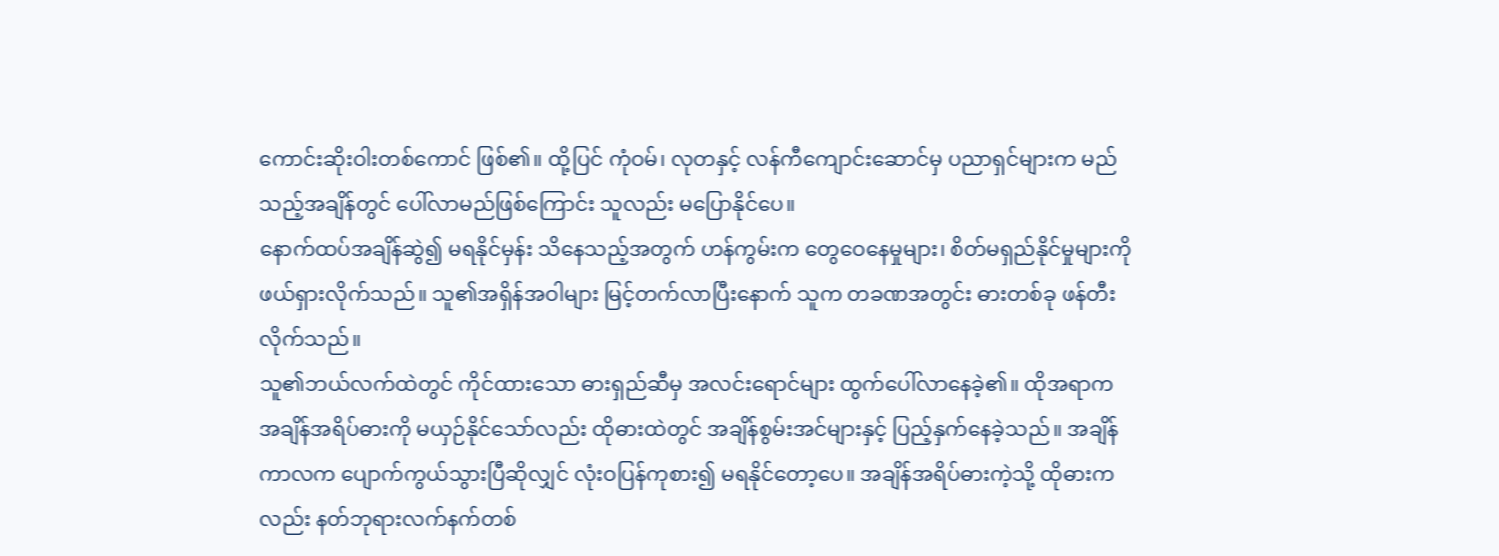ကောင်းဆိုးဝါးတစ်ကောင် ဖြစ်၏။ ထို့ပြင် ကုံဝမ်၊ လုတနှင့် လန်ကီကျောင်းဆောင်မှ ပညာရှင်များက မည်သည့်အချိန်တွင် ပေါ်လာမည်ဖြစ်ကြောင်း သူလည်း မပြောနိုင်ပေ။
နောက်ထပ်အချိန်ဆွဲ၍ မရနိုင်မှန်း သိနေသည့်အတွက် ဟန်ကွမ်းက တွေဝေနေမှုများ၊ စိတ်မရှည်နိုင်မှုများကို ဖယ်ရှားလိုက်သည်။ သူ၏အရှိန်အဝါများ မြင့်တက်လာပြီးနောက် သူက တခဏအတွင်း ဓားတစ်ခု ဖန်တီးလိုက်သည်။
သူ၏ဘယ်လက်ထဲတွင် ကိုင်ထားသော ဓားရှည်ဆီမှ အလင်းရောင်များ ထွက်ပေါ်လာနေခဲ့၏။ ထိုအရာက အချိန်အရိပ်ဓားကို မယှဉ်နိုင်သော်လည်း ထိုဓားထဲတွင် အချိန်စွမ်းအင်များနှင့် ပြည့်နှက်နေခဲ့သည်။ အချိန်ကာလက ပျောက်ကွယ်သွားပြီဆိုလျှင် လုံးဝပြန်ကုစား၍ မရနိုင်တော့ပေ။ အချိန်အရိပ်ဓားကဲ့သို့ ထိုဓားကလည်း နတ်ဘုရားလက်နက်တစ်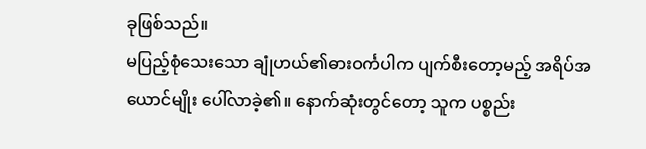ခုဖြစ်သည်။
မပြည့်စုံသေးသော ချုံဟယ်၏ဓားဝင်္ကပါက ပျက်စီးတော့မည့် အရိပ်အယောင်မျိုး ပေါ်လာခဲ့၏။ နောက်ဆုံးတွင်တော့ သူက ပစ္စည်း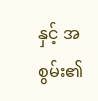နှင့် အစွမ်း၏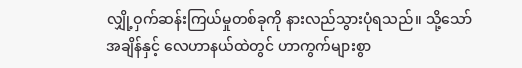လျှို့ဝှက်ဆန်းကြယ်မှုတစ်ခုကို နားလည်သွားပုံရသည်။ သို့သော် အချိန်နှင့် လေဟာနယ်ထဲတွင် ဟာကွက်များစွာ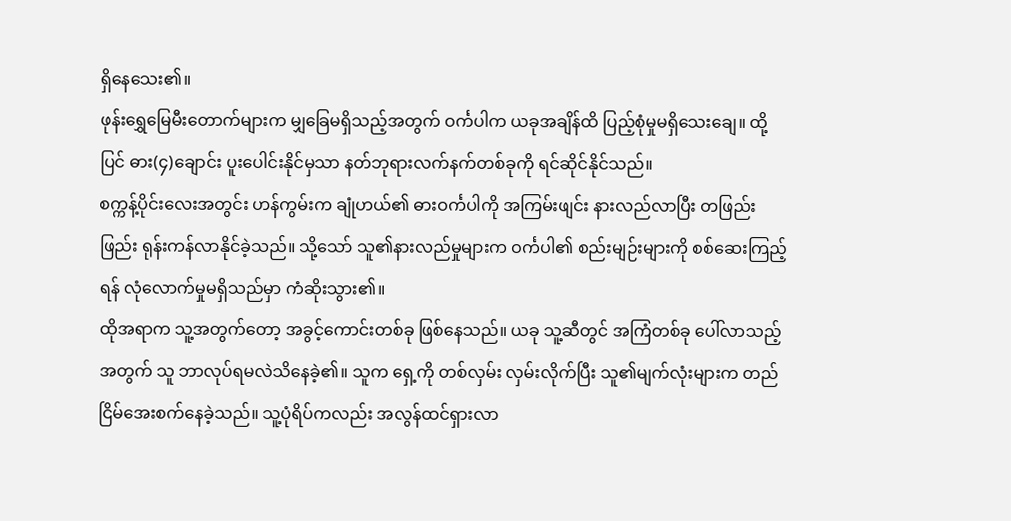ရှိနေသေး၏။
ဖုန်းရွှေမြေမီးတောက်များက မျှခြေမရှိသည့်အတွက် ဝင်္ကပါက ယခုအချိန်ထိ ပြည့်စုံမှုမရှိသေးချေ။ ထို့ပြင် ဓား(၄)ချောင်း ပူးပေါင်းနိုင်မှသာ နတ်ဘုရားလက်နက်တစ်ခုကို ရင်ဆိုင်နိုင်သည်။
စက္ကန့်ပိုင်းလေးအတွင်း ဟန်ကွမ်းက ချုံဟယ်၏ ဓားဝင်္ကပါကို အကြမ်းဖျင်း နားလည်လာပြီး တဖြည်းဖြည်း ရုန်းကန်လာနိုင်ခဲ့သည်။ သို့သော် သူ၏နားလည်မှုများက ဝင်္ကပါ၏ စည်းမျဉ်းများကို စစ်ဆေးကြည့်ရန် လုံလောက်မှုမရှိသည်မှာ ကံဆိုးသွား၏။
ထိုအရာက သူ့အတွက်တော့ အခွင့်ကောင်းတစ်ခု ဖြစ်နေသည်။ ယခု သူ့ဆီတွင် အကြံတစ်ခု ပေါ်လာသည့်အတွက် သူ ဘာလုပ်ရမလဲသိနေခဲ့၏။ သူက ရှေ့ကို တစ်လှမ်း လှမ်းလိုက်ပြီး သူ၏မျက်လုံးများက တည်ငြိမ်အေးစက်နေခဲ့သည်။ သူ့ပုံရိပ်ကလည်း အလွန်ထင်ရှားလာ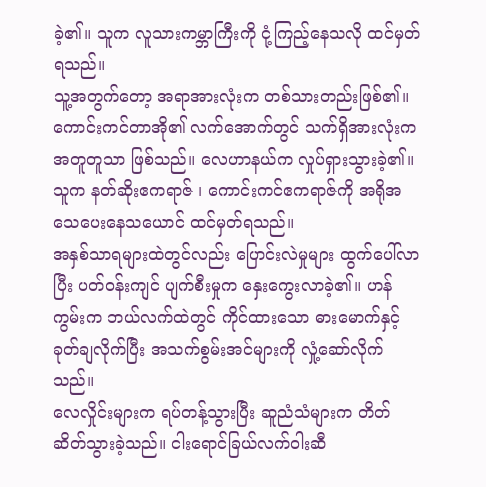ခဲ့၏။ သူက လူသားကမ္ဘာကြီးကို ငုံ့ကြည့်နေသလို ထင်မှတ်ရသည်။
သူ့အတွက်တော့ အရာအားလုံးက တစ်သားတည်းဖြစ်၏။ ကောင်းကင်တာအို၏ လက်အောက်တွင် သက်ရှိအားလုံးက အတူတူသာ ဖြစ်သည်။ လေဟာနယ်က လှုပ်ရှားသွားခဲ့၏။ သူက နတ်ဆိုးဧကရာဇ် ၊ ကောင်းကင်ဧကရာဇ်ကို အရိုအသေပေးနေသယောင် ထင်မှတ်ရသည်။
အနှစ်သာရများထဲတွင်လည်း ပြောင်းလဲမှုများ ထွက်ပေါ်လာပြီး ပတ်ဝန်းကျင် ပျက်စီးမှုက နှေးကွေးလာခဲ့၏။ ဟန်ကွမ်းက ဘယ်လက်ထဲတွင် ကိုင်ထားသော ဓားမောက်နှင့် ခုတ်ချလိုက်ပြီး အသက်စွမ်းအင်များကို လှုံ့ဆော်လိုက်သည်။
လေလှိုင်းများက ရပ်တန့်သွားပြီး ဆူညံသံများက တိတ်ဆိတ်သွားခဲ့သည်။ ငါးရောင်ခြယ်လက်ဝါးဆီ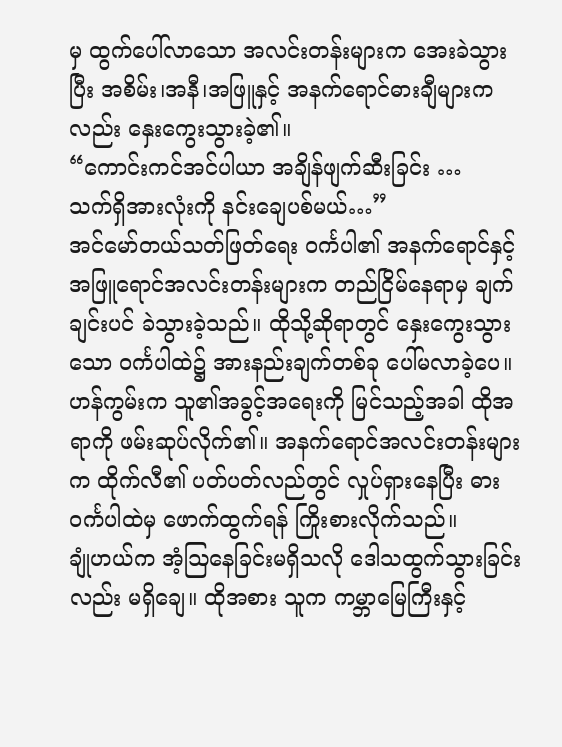မှ ထွက်ပေါ်လာသော အလင်းတန်းများက အေးခဲသွားပြီး အစိမ်း၊အနီ၊အဖြူနှင့် အနက်ရောင်ဓားချီများကလည်း နှေးကွေးသွားခဲ့၏။
“ကောင်းကင်အင်ပါယာ အချိန်ဖျက်ဆီးခြင်း …
သက်ရှိအားလုံးကို နင်းချေပစ်မယ်…”
အင်မော်တယ်သတ်ဖြတ်ရေး ဝင်္ကပါ၏ အနက်ရောင်နှင့် အဖြူရောင်အလင်းတန်းများက တည်ငြိမ်နေရာမှ ချက်ချင်းပင် ခဲသွားခဲ့သည်။ ထိုသို့ဆိုရာတွင် နှေးကွေးသွားသော ဝင်္ကပါထဲ၌ အားနည်းချက်တစ်ခု ပေါ်မလာခဲ့ပေ။
ဟန်ကွမ်းက သူ၏အခွင့်အရေးကို မြင်သည့်အခါ ထိုအရာကို ဖမ်းဆုပ်လိုက်၏။ အနက်ရောင်အလင်းတန်းများက ထိုက်လီ၏ ပတ်ပတ်လည်တွင် လှုပ်ရှားနေပြီး ဓားဝင်္ကပါထဲမှ ဖောက်ထွက်ရန် ကြိုးစားလိုက်သည်။
ချုံဟယ်က အံ့ဩနေခြင်းမရှိသလို ဒေါသထွက်သွားခြင်းလည်း မရှိချေ။ ထိုအစား သူက ကမ္ဘာမြေကြီးနှင့်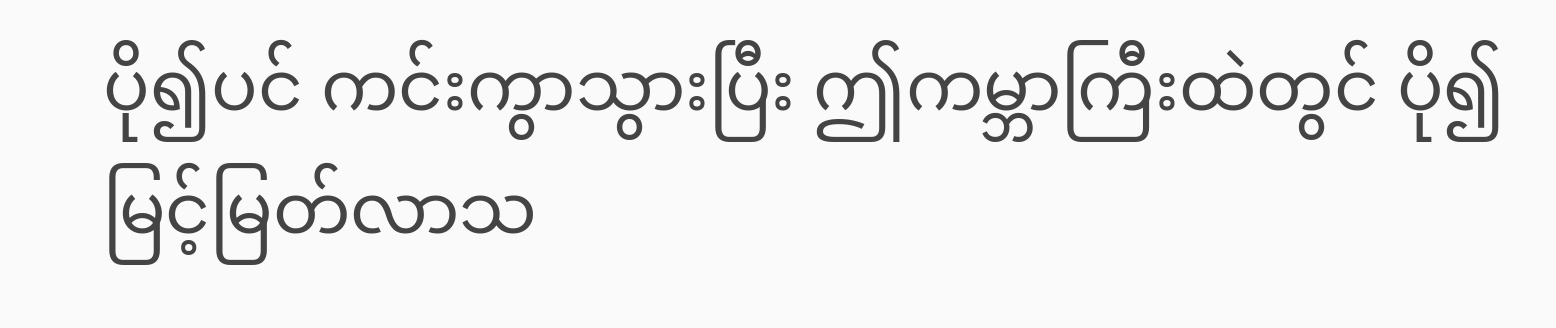ပို၍ပင် ကင်းကွာသွားပြီး ဤကမ္ဘာကြီးထဲတွင် ပို၍မြင့်မြတ်လာသ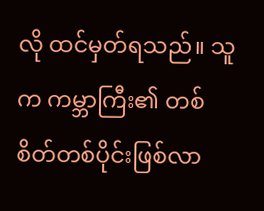လို ထင်မှတ်ရသည်။ သူက ကမ္ဘာကြီး၏ တစ်စိတ်တစ်ပိုင်းဖြစ်လာ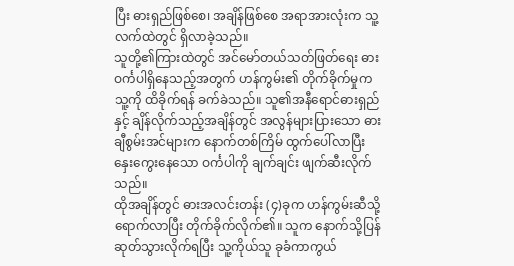ပြီး ဓားရှည်ဖြစ်စေ၊ အချိန်ဖြစ်စေ အရာအားလုံးက သူ့လက်ထဲတွင် ရှိလာခဲ့သည်။
သူတို့၏ကြားထဲတွင် အင်မော်တယ်သတ်ဖြတ်ရေး ဓားဝင်္ကပါရှိနေသည့်အတွက် ဟန်ကွမ်း၏ တိုက်ခိုက်မှုက သူ့ကို ထိခိုက်ရန် ခက်ခဲသည်။ သူ၏အနီရောင်ဓားရှည်နှင့် ချိန်လိုက်သည့်အချိန်တွင် အလွန်များပြားသော ဓားချီစွမ်းအင်များက နောက်တစ်ကြိမ် ထွက်ပေါ်လာပြီး နှေးကွေးနေသော ဝင်္ကပါကို ချက်ချင်း ဖျက်ဆီးလိုက်သည်။
ထိုအချိန်တွင် ဓားအလင်းတန်း (၄)ခုက ဟန်ကွမ်းဆီသို့ ရောက်လာပြီး တိုက်ခိုက်လိုက်၏။ သူက နောက်သို့ပြန်ဆုတ်သွားလိုက်ရပြီး သူ့ကိုယ်သူ ခုခံကာကွယ်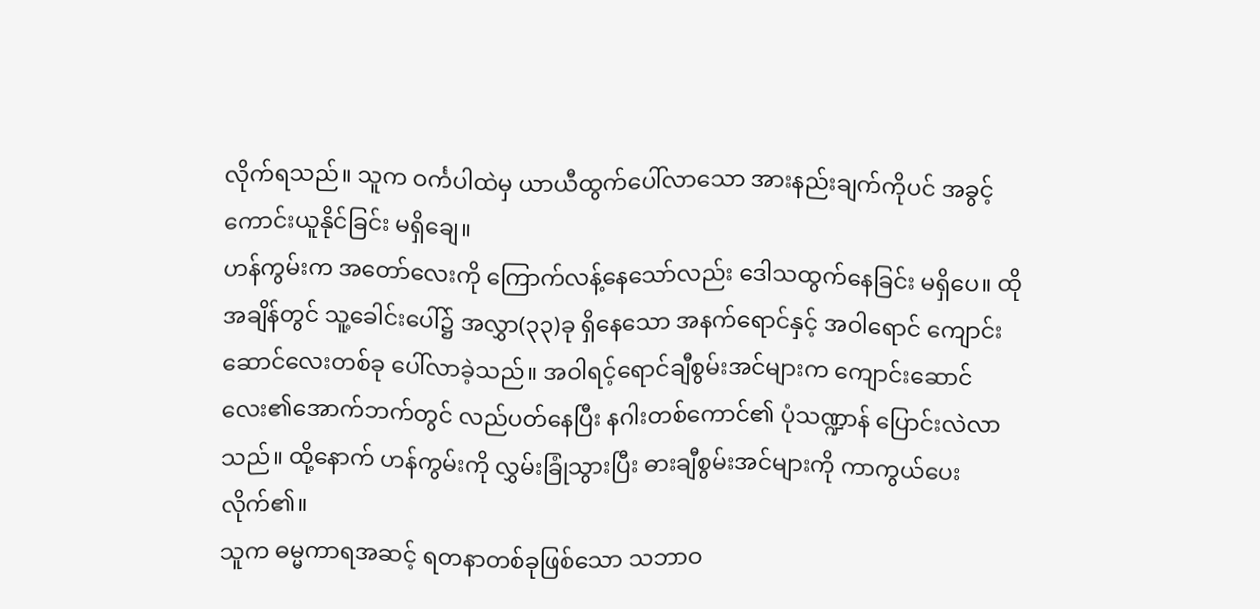လိုက်ရသည်။ သူက ဝင်္ကပါထဲမှ ယာယီထွက်ပေါ်လာသော အားနည်းချက်ကိုပင် အခွင့်ကောင်းယူနိုင်ခြင်း မရှိချေ။
ဟန်ကွမ်းက အတော်လေးကို ကြောက်လန့်နေသော်လည်း ဒေါသထွက်နေခြင်း မရှိပေ။ ထိုအချိန်တွင် သူ့ခေါင်းပေါ်၌ အလွှာ(၃၃)ခု ရှိနေသော အနက်ရောင်နှင့် အဝါရောင် ကျောင်းဆောင်လေးတစ်ခု ပေါ်လာခဲ့သည်။ အဝါရင့်ရောင်ချီစွမ်းအင်များက ကျောင်းဆောင်လေး၏အောက်ဘက်တွင် လည်ပတ်နေပြီး နဂါးတစ်ကောင်၏ ပုံသဏ္ဍာန် ပြောင်းလဲလာသည်။ ထို့နောက် ဟန်ကွမ်းကို လွှမ်းခြုံသွားပြီး ဓားချီစွမ်းအင်များကို ကာကွယ်ပေးလိုက်၏။
သူက ဓမ္မကာရအဆင့် ရတနာတစ်ခုဖြစ်သော သဘာဝ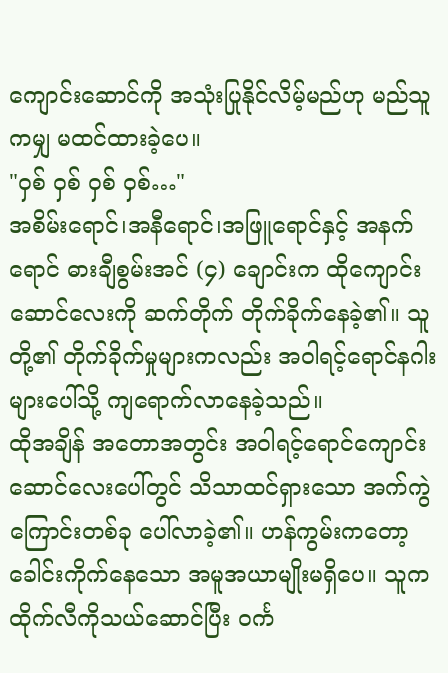ကျောင်းဆောင်ကို အသုံးပြုနိုင်လိမ့်မည်ဟု မည်သူကမျှ မထင်ထားခဲ့ပေ။
"ဝှစ် ဝှစ် ဝှစ် ဝှစ်…"
အစိမ်းရောင်၊အနီရောင်၊အဖြူရောင်နှင့် အနက်ရောင် ဓားချီစွမ်းအင် (၄) ချောင်းက ထိုကျောင်းဆောင်လေးကို ဆက်တိုက် တိုက်ခိုက်နေခဲ့၏။ သူတို့၏ တိုက်ခိုက်မှုများကလည်း အဝါရင့်ရောင်နဂါးများပေါ်သို့ ကျရောက်လာနေခဲ့သည်။
ထိုအချိန် အတောအတွင်း အဝါရင့်ရောင်ကျောင်းဆောင်လေးပေါ်တွင် သိသာထင်ရှားသော အက်ကွဲကြောင်းတစ်ခု ပေါ်လာခဲ့၏။ ဟန်ကွမ်းကတော့ ခေါင်းကိုက်နေသော အမူအယာမျိုးမရှိပေ။ သူက ထိုက်လီကိုသယ်ဆောင်ပြီး ဝင်္က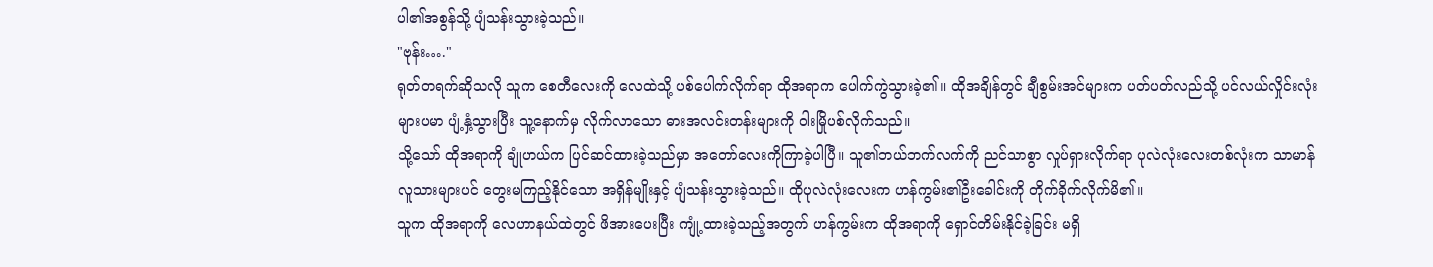ပါ၏အစွန်သို့ ပျံသန်းသွားခဲ့သည်။
"ဗုန်း…."
ရုတ်တရက်ဆိုသလို သူက စေတီလေးကို လေထဲသို့ ပစ်ပေါက်လိုက်ရာ ထိုအရာက ပေါက်ကွဲသွားခဲ့၏။ ထိုအချိန်တွင် ချီစွမ်းအင်များက ပတ်ပတ်လည်သို့ ပင်လယ်လှိုင်းလုံးများပမာ ပျံ့နှံ့သွားပြီး သူ့နောက်မှ လိုက်လာသော ဓားအလင်းတန်းများကို ဝါးမြိုပစ်လိုက်သည်။
သို့သော် ထိုအရာကို ချုံဟယ်က ပြင်ဆင်ထားခဲ့သည်မှာ အတော်လေးကိုကြာခဲ့ပါပြီ။ သူ၏ဘယ်ဘက်လက်ကို ညင်သာစွာ လှုပ်ရှားလိုက်ရာ ပုလဲလုံးလေးတစ်လုံးက သာမာန်လူသားများပင် တွေးမကြည့်နိုင်သော အရှိန်မျိုးနှင့် ပျံသန်းသွားခဲ့သည်။ ထိုပုလဲလုံးလေးက ဟန်ကွမ်း၏ဦးခေါင်းကို တိုက်ခိုက်လိုက်မိ၏။
သူက ထိုအရာကို လေဟာနယ်ထဲတွင် ဖိအားပေးပြီး ကျုံ့ထားခဲ့သည့်အတွက် ဟန်ကွမ်းက ထိုအရာကို ရှောင်တိမ်းနိုင်ခဲ့ခြင်း မရှိ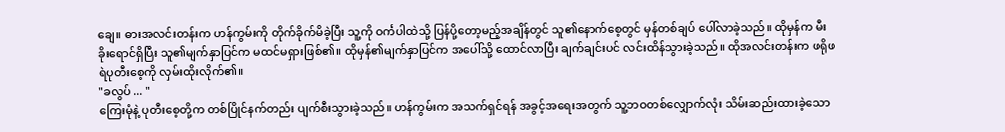ချေ။ ဓားအလင်းတန်းက ဟန်ကွမ်းကို တိုက်ခိုက်မိခဲ့ပြီး သူ့ကို ဝင်္ကပါထဲသို့ ပြန်ပို့တော့မည့်အချိန်တွင် သူ၏နောက်စေ့တွင် မှန်တစ်ချပ် ပေါ်လာခဲ့သည်။ ထိုမှန်က မီးခိုးရောင်ရှိပြီး သူ၏မျက်နှာပြင်က မထင်မရှားဖြစ်၏။ ထိုမှန်၏မျက်နှာပြင်က အပေါ်သို့ ထောင်လာပြီး ချက်ချင်းပင် လင်းထိန်သွားခဲ့သည်။ ထိုအလင်းတန်းက ဖရိုဖရဲပုတီးစေ့ကို လှမ်းထိုးလိုက်၏။
"ခလွပ် ... "
ကြေးမုံနဲ့ ပုတီးစေ့တို့က တစ်ပြိုင်နက်တည်း ပျက်စီးသွားခဲ့သည်။ ဟန်ကွမ်းက အသက်ရှင်ရန် အခွင့်အရေးအတွက် သူ့ဘဝတစ်လျှောက်လုံး သိမ်းဆည်းထားခဲ့သော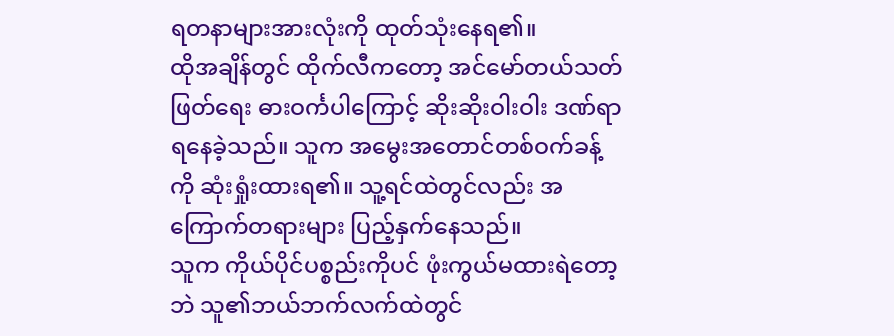ရတနာများအားလုံးကို ထုတ်သုံးနေရ၏။
ထိုအချိန်တွင် ထိုက်လီကတော့ အင်မော်တယ်သတ်ဖြတ်ရေး ဓားဝင်္ကပါကြောင့် ဆိုးဆိုးဝါးဝါး ဒဏ်ရာရနေခဲ့သည်။ သူက အမွေးအတောင်တစ်ဝက်ခန့်ကို ဆုံးရှုံးထားရ၏။ သူ့ရင်ထဲတွင်လည်း အကြောက်တရားများ ပြည့်နှက်နေသည်။
သူက ကိုယ်ပိုင်ပစ္စည်းကိုပင် ဖုံးကွယ်မထားရဲတော့ဘဲ သူ၏ဘယ်ဘက်လက်ထဲတွင်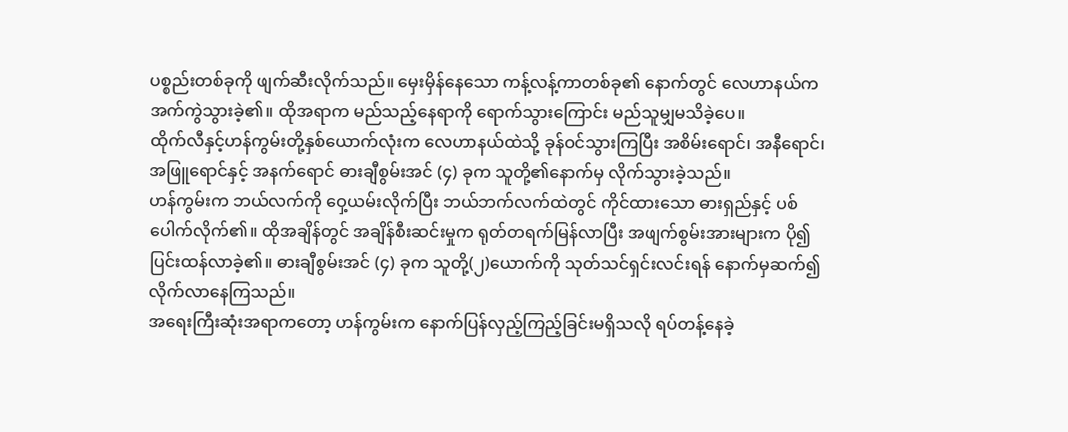ပစ္စည်းတစ်ခုကို ဖျက်ဆီးလိုက်သည်။ မှေးမှိန်နေသော ကန့်လန့်ကာတစ်ခု၏ နောက်တွင် လေဟာနယ်က အက်ကွဲသွားခဲ့၏။ ထိုအရာက မည်သည့်နေရာကို ရောက်သွားကြောင်း မည်သူမျှမသိခဲ့ပေ။
ထိုက်လီနှင့်ဟန်ကွမ်းတို့နှစ်ယောက်လုံးက လေဟာနယ်ထဲသို့ ခုန်ဝင်သွားကြပြီး အစိမ်းရောင်၊ အနီရောင်၊ အဖြူရောင်နှင့် အနက်ရောင် ဓားချီစွမ်းအင် (၄) ခုက သူတို့၏နောက်မှ လိုက်သွားခဲ့သည်။
ဟန်ကွမ်းက ဘယ်လက်ကို ဝှေ့ယမ်းလိုက်ပြီး ဘယ်ဘက်လက်ထဲတွင် ကိုင်ထားသော ဓားရှည်နှင့် ပစ်ပေါက်လိုက်၏။ ထိုအချိန်တွင် အချိန်စီးဆင်းမှုက ရုတ်တရက်မြန်လာပြီး အဖျက်စွမ်းအားများက ပို၍ပြင်းထန်လာခဲ့၏။ ဓားချီစွမ်းအင် (၄) ခုက သူတို့(၂)ယောက်ကို သုတ်သင်ရှင်းလင်းရန် နောက်မှဆက်၍လိုက်လာနေကြသည်။
အရေးကြီးဆုံးအရာကတော့ ဟန်ကွမ်းက နောက်ပြန်လှည့်ကြည့်ခြင်းမရှိသလို ရပ်တန့်နေခဲ့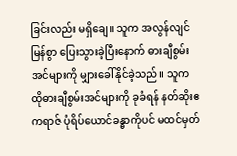ခြင်းလည်း မရှိချေ။ သူက အလွန်လျင်မြန်စွာ ပြေးသွားခဲ့ပြီးနောက် ဓားချီစွမ်းအင်များကို မျှားခေါ်နိုင်ခဲ့သည်။ သူက ထိုဓားချီစွမ်းအင်များကို ခုခံရန် နတ်ဆိုးဧကရာဇ် ပုံရိပ်ယောင်ခန္ဓာကိုပင် မထင်မှတ်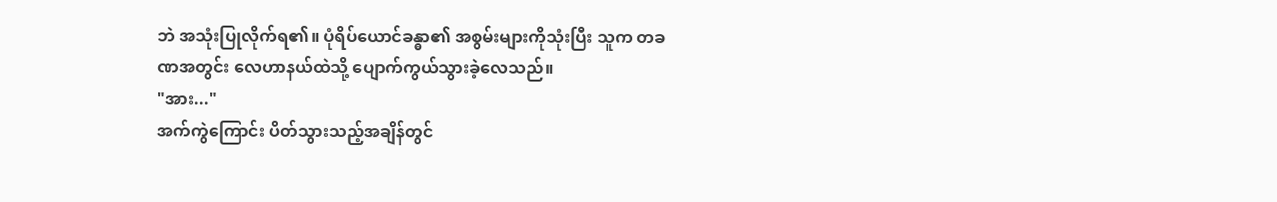ဘဲ အသုံးပြုလိုက်ရ၏။ ပုံရိပ်ယောင်ခန္ဓာ၏ အစွမ်းများကိုသုံးပြီး သူက တခဏအတွင်း လေဟာနယ်ထဲသို့ ပျောက်ကွယ်သွားခဲ့လေသည်။
"အား..."
အက်ကွဲကြောင်း ပိတ်သွားသည့်အချိန်တွင်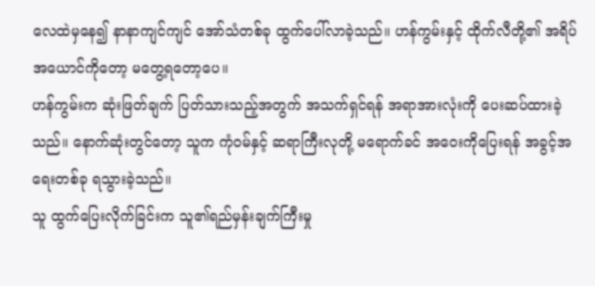လေထဲမှနေ၍ နာနာကျင်ကျင် အော်သံတစ်ခု ထွက်ပေါ်လာခဲ့သည်။ ဟန်ကွမ်းနှင့် ထိုက်လီတို့၏ အရိပ်အယောင်ကိုတော့ မတွေ့ရတော့ပေ။
ဟန်ကွမ်းက ဆုံးဖြတ်ချက် ပြတ်သားသည့်အတွက် အသက်ရှင်ရန် အရာအားလုံးကို ပေးဆပ်ထားခဲ့သည်။ နောက်ဆုံးတွင်တော့ သူက ကုံဝမ်နှင့် ဆရာကြီးလုတို့ မရောက်ခင် အဝေးကိုပြေးရန် အခွင့်အရေးတစ်ခု ရသွားခဲ့သည်။
သူ ထွက်ပြေးလိုက်ခြင်းက သူ၏ရည်မှန်းချက်ကြီးမှု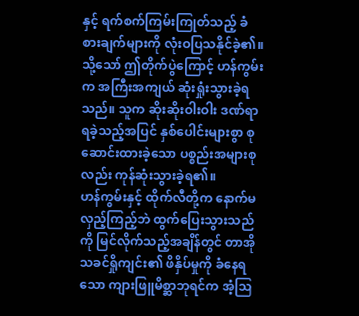နှင့် ရက်စက်ကြမ်းကြုတ်သည့် ခံစားချက်များကို လုံးဝပြသနိုင်ခဲ့၏။ သို့သော် ဤတိုက်ပွဲကြောင့် ဟန်ကွမ်းက အကြီးအကျယ် ဆုံးရှုံးသွားခဲ့ရသည်။ သူက ဆိုးဆိုးဝါးဝါး ဒဏ်ရာရခဲ့သည့်အပြင် နှစ်ပေါင်းများစွာ စုဆောင်းထားခဲ့သော ပစ္စည်းအများစုလည်း ကုန်ဆုံးသွားခဲ့ရ၏။
ဟန်ကွမ်းနှင့် ထိုက်လီတို့က နောက်မလှည့်ကြည့်ဘဲ ထွက်ပြေးသွားသည်ကို မြင်လိုက်သည့်အချိန်တွင် တာအိုသခင်ရှိုကျင်း၏ ဖိနှိပ်မှုကို ခံနေရသော ကျားဖြူမိစ္ဆာဘုရင်က အံ့ဩ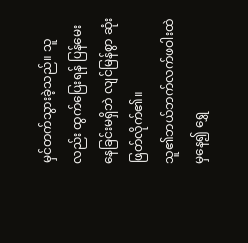မှင်တက်သွားခဲ့သည်။ သူလည်း ထွက်ပြေးရန် ပြန်မေးနေခြင်းမရှိဘဲ လျင်မြန်စွာ ဆုံးဖြတ်လိုက်၏။
သူ၏ဘယ်ဘက်လက်ဖဝါးထဲမှနေ၍ ရွှေ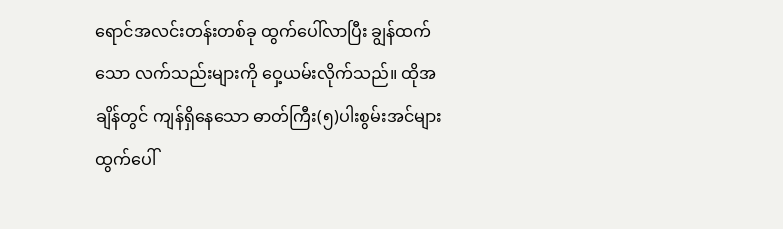ရောင်အလင်းတန်းတစ်ခု ထွက်ပေါ်လာပြီး ချွန်ထက်သော လက်သည်းများကို ဝှေ့ယမ်းလိုက်သည်။ ထိုအချိန်တွင် ကျန်ရှိနေသော ဓာတ်ကြီး(၅)ပါးစွမ်းအင်များ ထွက်ပေါ်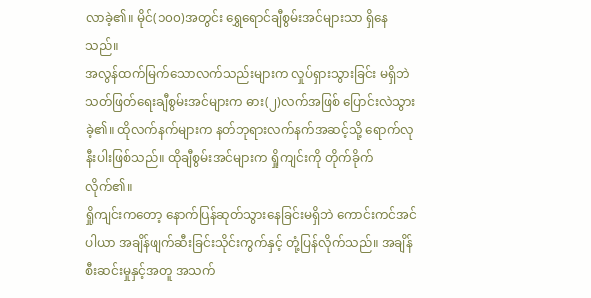လာခဲ့၏။ မိုင်(၁၀၀)အတွင်း ရွှေရောင်ချီစွမ်းအင်များသာ ရှိနေသည်။
အလွန်ထက်မြက်သောလက်သည်းများက လှုပ်ရှားသွားခြင်း မရှိဘဲ သတ်ဖြတ်ရေးချီစွမ်းအင်များက ဓား(၂)လက်အဖြစ် ပြောင်းလဲသွားခဲ့၏။ ထိုလက်နက်များက နတ်ဘုရားလက်နက်အဆင့်သို့ ရောက်လုနီးပါးဖြစ်သည်။ ထိုချီစွမ်းအင်များက ရှိုကျင်းကို တိုက်ခိုက်လိုက်၏။
ရှိုကျင်းကတော့ နောက်ပြန်ဆုတ်သွားနေခြင်းမရှိဘဲ ကောင်းကင်အင်ပါယာ အချိန်ဖျက်ဆီးခြင်းသိုင်းကွက်နှင့် တုံ့ပြန်လိုက်သည်။ အချိန်စီးဆင်းမှုနှင့်အတူ အသက်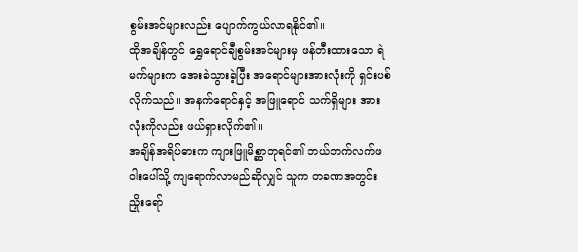စွမ်းအင်များလည်း ပျောက်ကွယ်လာရနိုင်၏။
ထိုအချိန်တွင် ရွှေရောင်ချီစွမ်းအင်များမှ ဖန်တီးထားသော ရဲမက်များက အေးခဲသွားခဲ့ပြီး အရောင်များအားလုံးကို ရှင်းပစ်လိုက်သည်။ အနက်ရောင်နှင့် အဖြူရောင် သက်ရှိများ အားလုံးကိုလည်း ဖယ်ရှားလိုက်၏။
အချိန်အရိပ်ဓားက ကျားဖြူမိစ္ဆာဘုရင်၏ ဘယ်ဘက်လက်ဖဝါးပေါ်သို့ ကျရောက်လာမည်ဆိုလျှင် သူက တခဏအတွင်း ညှိုးရော်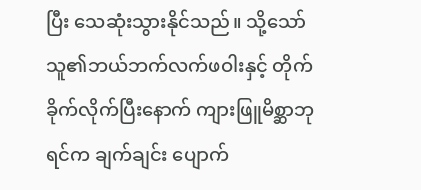ပြီး သေဆုံးသွားနိုင်သည်။ သို့သော် သူ၏ဘယ်ဘက်လက်ဖဝါးနှင့် တိုက်ခိုက်လိုက်ပြီးနောက် ကျားဖြူမိစ္ဆာဘုရင်က ချက်ချင်း ပျောက်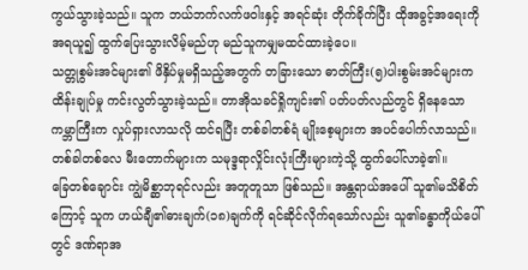ကွယ်သွားခဲ့သည်။ သူက ဘယ်ဘက်လက်ဖဝါးနှင့် အရင်ဆုံး တိုက်ခိုက်ပြီး ထိုအခွင့်အရေးကို အရယူ၍ ထွက်ပြေးသွားလိမ့်မည်ဟု မည်သူကမျှမထင်ထားခဲ့ပေ။
သတ္တုစွမ်းအင်များ၏ ဖိနှိပ်မှုမရှိသည့်အတွက် တခြားသော ဓာတ်ကြီး(၅)ပါးစွမ်းအင်များက ထိန်းချုပ်မှု ကင်းလွတ်သွားခဲ့သည်။ တာအိုသခင်ရှိုကျင်း၏ ပတ်ပတ်လည်တွင် ရှိနေသော ကမ္ဘာကြီးက လှုပ်ရှားလာသလို ထင်ရပြီး တစ်ခါတစ်ရံ မျိုးစေ့များက အပင်ပေါက်လာသည်။ တစ်ခါတစ်လေ မီးတောက်များက သမုဒ္ဒရာလှိုင်းလုံးကြီးများကဲ့သို့ ထွက်ပေါ်လာခဲ့၏။
ခြေတစ်ချောင်း ကျွဲမိစ္ဆာဘုရင်လည်း အတူတူသာ ဖြစ်သည်။ အန္တရာယ်အပေါ် သူ၏မသိစိတ်ကြောင့် သူက ဟယ်ချီ၏ဓားချက်(၁၈)ချက်ကို ရင်ဆိုင်လိုက်ရသော်လည်း သူ၏ခန္ဓာကိုယ်ပေါ်တွင် ဒဏ်ရာအ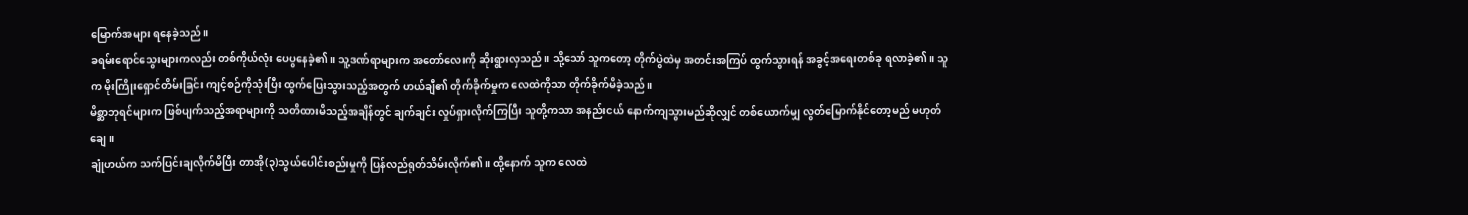မြောက်အများ ရနေခဲ့သည်။
ခရမ်းရောင်သွေးများကလည်း တစ်ကိုယ်လုံး ပေပွနေခဲ့၏။ သူ့ဒဏ်ရာများက အတော်လေးကို ဆိုးရွားလှသည်။ သို့သော် သူကတော့ တိုက်ပွဲထဲမှ အတင်းအကြပ် ထွက်သွားရန် အခွင့်အရေးတစ်ခု ရလာခဲ့၏။ သူက မိုးကြိုးရှောင်တိမ်းခြင်း ကျင့်စဉ်ကိုသုံးပြီး ထွက်ပြေးသွားသည့်အတွက် ဟယ်ချီ၏ တိုက်ခိုက်မှုက လေထဲကိုသာ တိုက်ခိုက်မိခဲ့သည်။
မိစ္ဆာဘုရင်များက ဖြစ်ပျက်သည့်အရာများကို သတိထားမိသည့်အချိန်တွင် ချက်ချင်း လှုပ်ရှားလိုက်ကြပြီး သူတို့ကသာ အနည်းငယ် နောက်ကျသွားမည်ဆိုလျှင် တစ်ယောက်မျှ လွတ်မြောက်နိုင်တော့မည် မဟုတ်ချေ။
ချုံဟယ်က သက်ပြင်းချလိုက်မိပြီး တာအို(၃)သွယ်ပေါင်းစည်းမှုကို ပြန်လည်ရုတ်သိမ်းလိုက်၏။ ထို့နောက် သူက လေထဲ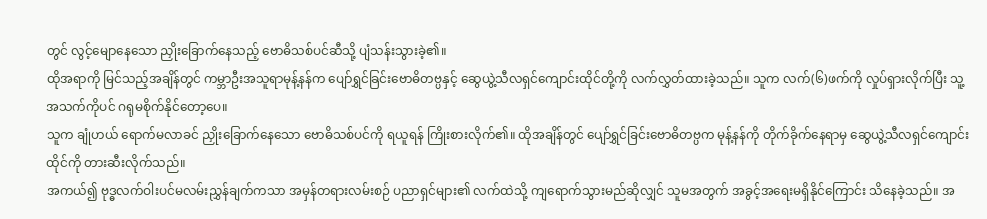တွင် လွင့်မျောနေသော ညှိုးခြောက်နေသည့် ဗောဓိသစ်ပင်ဆီသို့ ပျံသန်းသွားခဲ့၏။
ထိုအရာကို မြင်သည့်အချိန်တွင် ကမ္ဘာဦးအသူရာမုန့်နန်က ပျော်ရွှင်ခြင်းဗောဓိတဗ္ပနှင့် ဆွေယွဲ့သီလရှင်ကျောင်းထိုင်တို့ကို လက်လွှတ်ထားခဲ့သည်။ သူက လက်(၆)ဖက်ကို လှုပ်ရှားလိုက်ပြီး သူ့အသက်ကိုပင် ဂရုမစိုက်နိုင်တော့ပေ။
သူက ချုံဟယ် ရောက်မလာခင် ညှိုးခြောက်နေသော ဗောဓိသစ်ပင်ကို ရယူရန် ကြိုးစားလိုက်၏။ ထိုအချိန်တွင် ပျော်ရွှင်ခြင်းဗောဓိတဗ္ပက မုန့်နန်ကို တိုက်ခိုက်နေရာမှ ဆွေယွဲ့သီလရှင်ကျောင်းထိုင်ကို တားဆီးလိုက်သည်။
အကယ်၍ ဗုဒ္ဓလက်ဝါးပင်မလမ်းညွှန်ချက်ကသာ အမှန်တရားလမ်းစဉ် ပညာရှင်များ၏ လက်ထဲသို့ ကျရောက်သွားမည်ဆိုလျှင် သူမအတွက် အခွင့်အရေးမရှိနိုင်ကြောင်း သိနေခဲ့သည်။ အ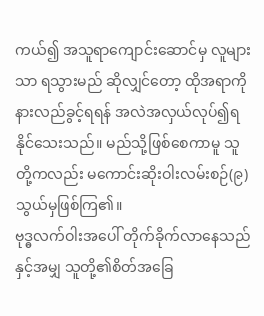ကယ်၍ အသူရာကျောင်းဆောင်မှ လူများသာ ရသွားမည် ဆိုလျှင်တော့ ထိုအရာကို နားလည်ခွင့်ရရန် အလဲအလှယ်လုပ်၍ရနိုင်သေးသည်။ မည်သို့ဖြစ်စေကာမူ သူတို့ကလည်း မကောင်းဆိုးဝါးလမ်းစဉ်(၉)သွယ်မှဖြစ်ကြ၏။
ဗုဒ္ဓလက်ဝါးအပေါ် တိုက်ခိုက်လာနေသည်နှင့်အမျှ သူတို့၏စိတ်အခြေ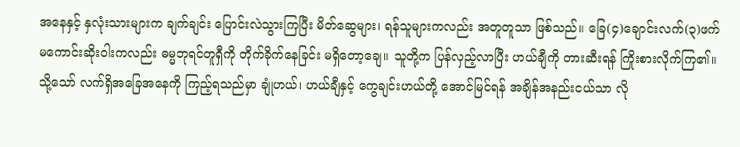အနေနှင့် နှလုံးသားများက ချက်ချင်း ပြောင်းလဲသွားကြပြီး မိတ်ဆွေများ၊ ရန်သူများကလည်း အတူတူသာ ဖြစ်သည်။ ခြေ(၄)ချောင်းလက်(၃)ဖက် မကောင်းဆိုးဝါးကလည်း ဓမ္မဘုရင်တူရှီကို တိုက်ခိုက်နေခြင်း မရှိတော့ချေ။ သူတို့က ပြန်လှည့်လာပြီး ဟယ်ချီကို တားဆီးရန် ကြိုးစားလိုက်ကြ၏။
သို့သော် လက်ရှိအခြေအနေကို ကြည့်ရသည်မှာ ချုံဟယ်၊ ဟယ်ချီနှင့် ကွေချင်းဟယ်တို့ အောင်မြင်ရန် အချိန်အနည်းငယ်သာ လို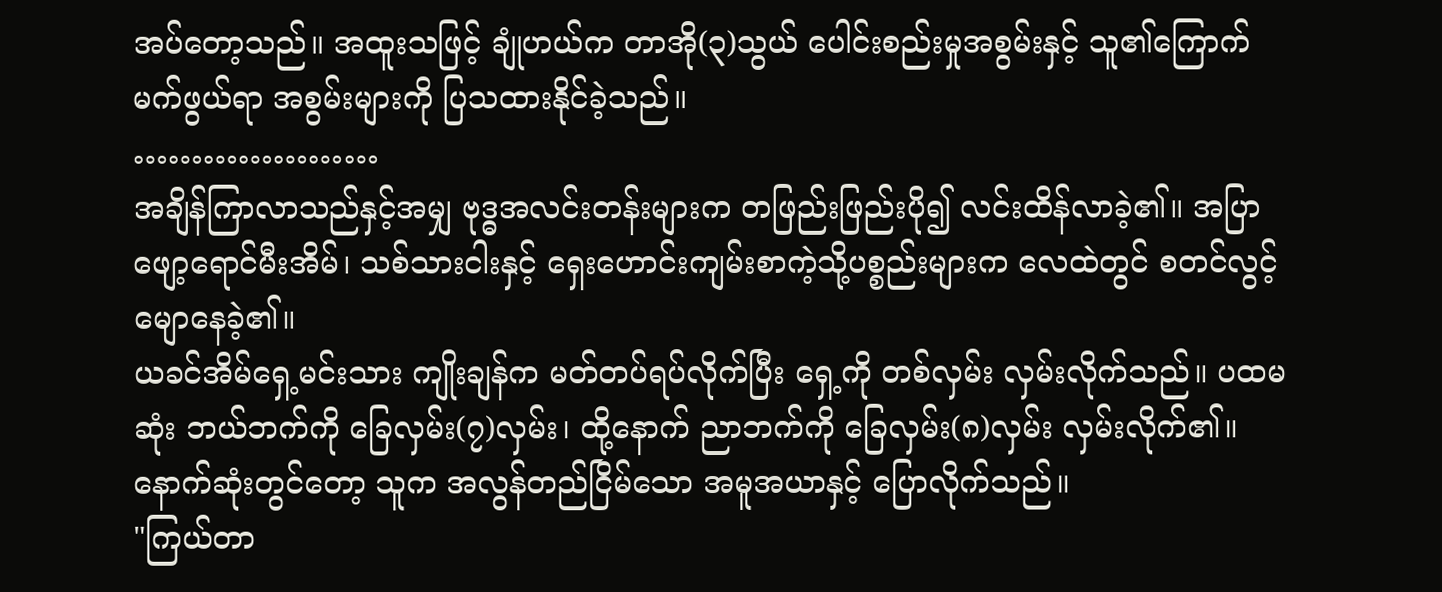အပ်တော့သည်။ အထူးသဖြင့် ချုံဟယ်က တာအို(၃)သွယ် ပေါင်းစည်းမှုအစွမ်းနှင့် သူ၏ကြောက်မက်ဖွယ်ရာ အစွမ်းများကို ပြသထားနိုင်ခဲ့သည်။
…………………
အချိန်ကြာလာသည်နှင့်အမျှ ဗုဒ္ဓအလင်းတန်းများက တဖြည်းဖြည်းပို၍ လင်းထိန်လာခဲ့၏။ အပြာဖျော့ရောင်မီးအိမ်၊ သစ်သားငါးနှင့် ရှေးဟောင်းကျမ်းစာကဲ့သို့ပစ္စည်းများက လေထဲတွင် စတင်လွင့်မျောနေခဲ့၏။
ယခင်အိမ်ရှေ့မင်းသား ကျိုးချန်က မတ်တပ်ရပ်လိုက်ပြီး ရှေ့ကို တစ်လှမ်း လှမ်းလိုက်သည်။ ပထမဆုံး ဘယ်ဘက်ကို ခြေလှမ်း(၇)လှမ်း၊ ထို့နောက် ညာဘက်ကို ခြေလှမ်း(၈)လှမ်း လှမ်းလိုက်၏။ နောက်ဆုံးတွင်တော့ သူက အလွန်တည်ငြိမ်သော အမူအယာနှင့် ပြောလိုက်သည်။
"ကြယ်တာ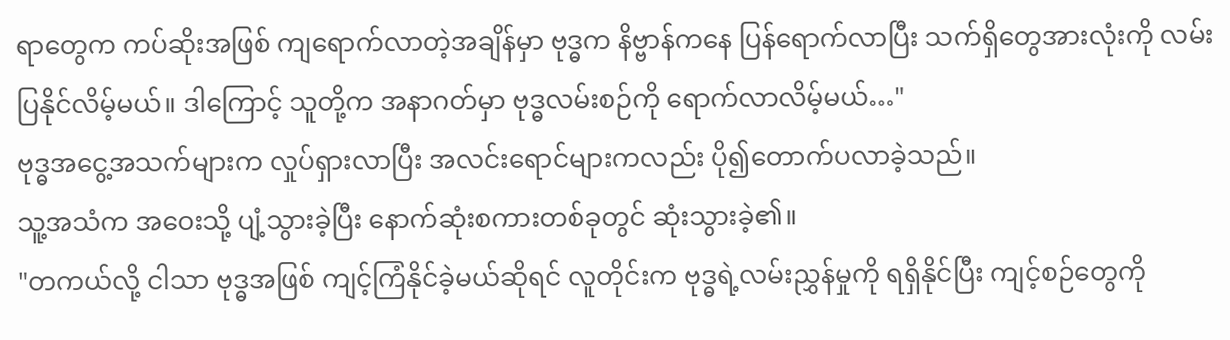ရာတွေက ကပ်ဆိုးအဖြစ် ကျရောက်လာတဲ့အချိန်မှာ ဗုဒ္ဓက နိဗ္ဗာန်ကနေ ပြန်ရောက်လာပြီး သက်ရှိတွေအားလုံးကို လမ်းပြနိုင်လိမ့်မယ်။ ဒါကြောင့် သူတို့က အနာဂတ်မှာ ဗုဒ္ဓလမ်းစဉ်ကို ရောက်လာလိမ့်မယ်…"
ဗုဒ္ဓအငွေ့အသက်များက လှုပ်ရှားလာပြီး အလင်းရောင်များကလည်း ပို၍တောက်ပလာခဲ့သည်။
သူ့အသံက အဝေးသို့ ပျံ့သွားခဲ့ပြီး နောက်ဆုံးစကားတစ်ခုတွင် ဆုံးသွားခဲ့၏။
"တကယ်လို့ ငါသာ ဗုဒ္ဓအဖြစ် ကျင့်ကြံနိုင်ခဲ့မယ်ဆိုရင် လူတိုင်းက ဗုဒ္ဓရဲ့လမ်းညွှန်မှုကို ရရှိနိုင်ပြီး ကျင့်စဉ်တွေကို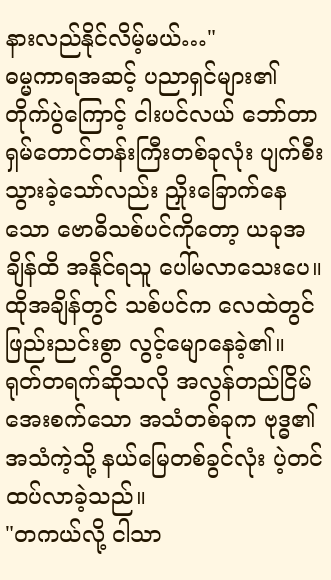နားလည်နိုင်လိမ့်မယ်…"
ဓမ္မကာရအဆင့် ပညာရှင်များ၏ တိုက်ပွဲကြောင့် ငါးပင်လယ် ဘော်တာရှမ်တောင်တန်းကြီးတစ်ခုလုံး ပျက်စီးသွားခဲ့သော်လည်း ညှိုးခြောက်နေသော ဗောဓိသစ်ပင်ကိုတော့ ယခုအချိန်ထိ အနိုင်ရသူ ပေါ်မလာသေးပေ။
ထိုအချိန်တွင် သစ်ပင်က လေထဲတွင် ဖြည်းညင်းစွာ လွင့်မျောနေခဲ့၏။ ရုတ်တရက်ဆိုသလို အလွန်တည်ငြိမ်အေးစက်သော အသံတစ်ခုက ဗုဒ္ဓ၏အသံကဲ့သို့ နယ်မြေတစ်ခွင်လုံး ပဲ့တင်ထပ်လာခဲ့သည်။
"တကယ်လို့ ငါသာ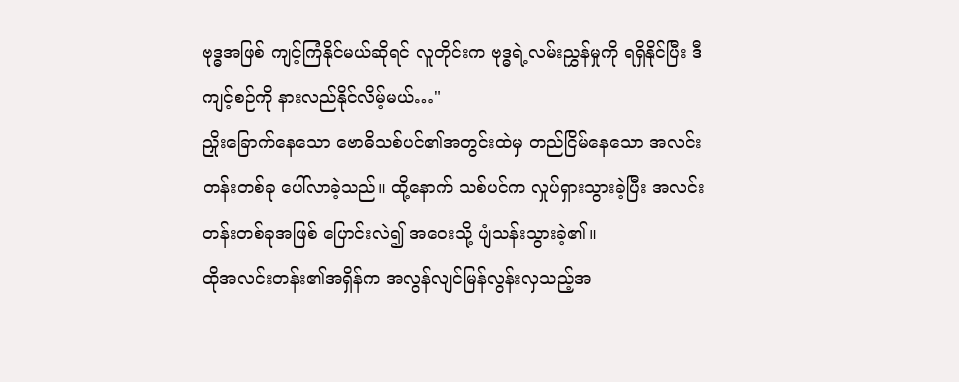ဗုဒ္ဓအဖြစ် ကျင့်ကြံနိုင်မယ်ဆိုရင် လူတိုင်းက ဗုဒ္ဓရဲ့လမ်းညွှန်မှုကို ရရှိနိုင်ပြီး ဒီကျင့်စဉ်ကို နားလည်နိုင်လိမ့်မယ်…"
ညှိုးခြောက်နေသော ဗောဓိသစ်ပင်၏အတွင်းထဲမှ တည်ငြိမ်နေသော အလင်းတန်းတစ်ခု ပေါ်လာခဲ့သည်။ ထို့နောက် သစ်ပင်က လှုပ်ရှားသွားခဲ့ပြီး အလင်းတန်းတစ်ခုအဖြစ် ပြောင်းလဲ၍ အဝေးသို့ ပျံသန်းသွားခဲ့၏။
ထိုအလင်းတန်း၏အရှိန်က အလွန်လျင်မြန်လွန်းလှသည့်အ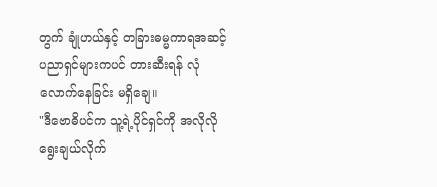တွက် ချုံဟယ်နှင့် တခြားဓမ္မကာရအဆင့် ပညာရှင်များကပင် တားဆီးရန် လုံလောက်နေခြင်း မရှိချေ။
"ဒီဗောဓိပင်က သူ့ရဲ့ပိုင်ရှင်ကို အလိုလို ရွေးချယ်လိုက်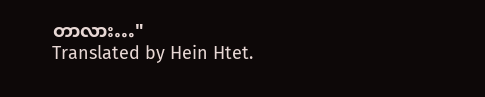တာလား…"
Translated by Hein Htet.